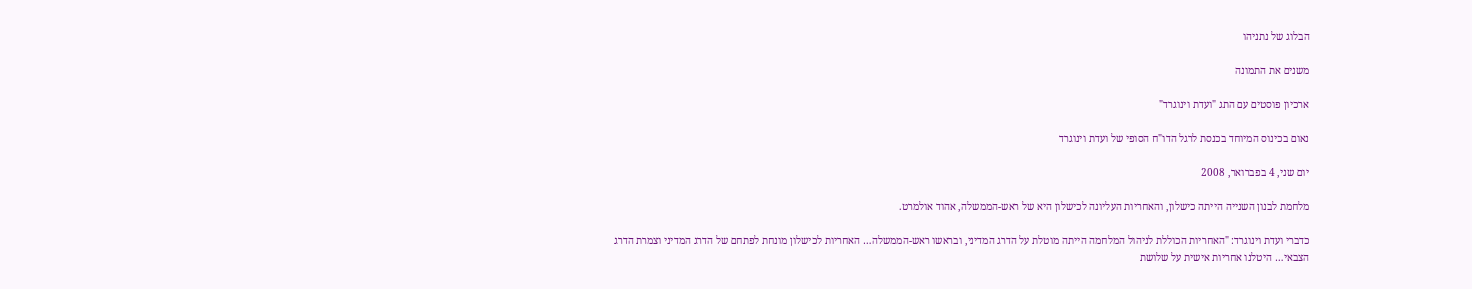הבלוג של נתניהו

משנים את התמונה

ארכיון פוסטים עם התג "ועדת וינוגרד"

נאום בכינוס המיוחד בכנסת לרגל הדו"ח הסופי של ועדת וינוגרד

יום שני, 4 בפברואר, 2008

מלחמת לבנון השנייה הייתה כישלון, והאחריות העליונה לכישלון היא של ראש-הממשלה, אהוד אולמרט.

כדברי ועדת וינוגרד: "האחריות הכוללת לניהול המלחמה הייתה מוטלת על הדרג המדיני, ובראשו ראש-הממשלה… האחריות לכישלון מונחת לפתחם של הדרג המדיני וצמרת הדרג הצבאי… היטלנו אחריות אישית על שלושת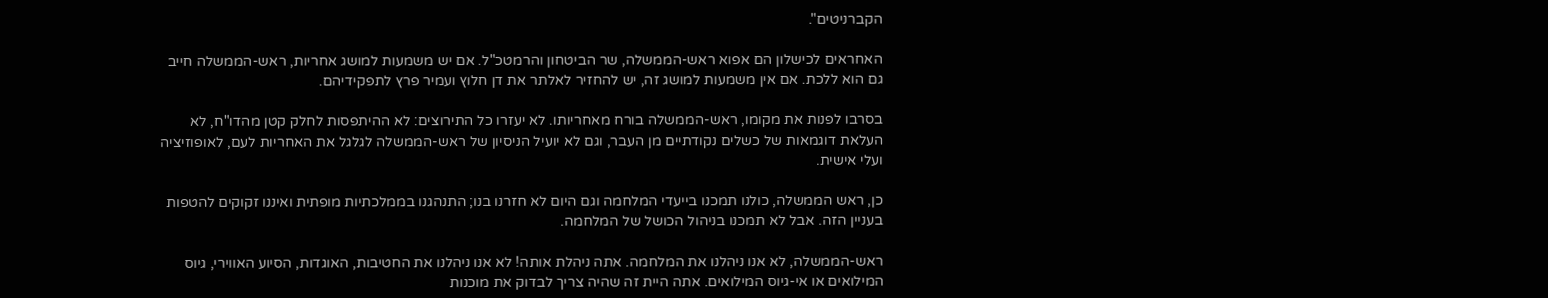הקברניטים".

האחראים לכישלון הם אפוא ראש-הממשלה, שר הביטחון והרמטכ"ל. אם יש משמעות למושג אחריות, ראש-הממשלה חייב גם הוא ללכת. אם אין משמעות למושג זה, יש להחזיר לאלתר את דן חלוץ ועמיר פרץ לתפקידיהם.

בסרבו לפנות את מקומו, ראש-הממשלה בורח מאחריותו. לא יעזרו כל התירוצים: לא ההיתפסות לחלק קטן מהדו"ח, לא העלאת דוגמאות של כשלים נקודתיים מן העבר, וגם לא יועיל הניסיון של ראש-הממשלה לגלגל את האחריות לעם, לאופוזיציה ועלי אישית.

כן, ראש הממשלה, כולנו תמכנו בייעדי המלחמה וגם היום לא חזרנו בנו; התנהגנו בממלכתיות מופתית ואיננו זקוקים להטפות בעניין הזה. אבל לא תמכנו בניהול הכושל של המלחמה.

ראש-הממשלה, לא אנו ניהלנו את המלחמה. אתה ניהלת אותה! לא אנו ניהלנו את החטיבות, האוגדות, הסיוע האווירי, גיוס המילואים או אי-גיוס המילואים. אתה היית זה שהיה צריך לבדוק את מוכנות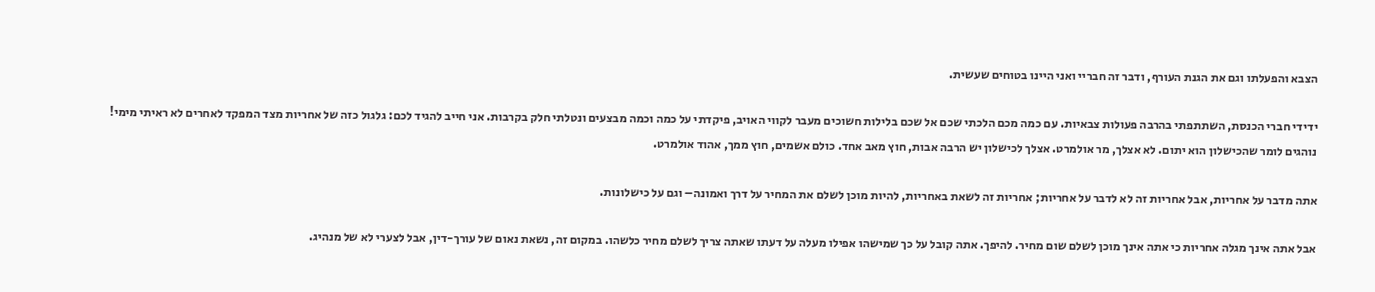הצבא והפעלתו וגם את הגנת העורף, ודבר זה חבריי ואני היינו בטוחים שעשית.

ידידי חברי הכנסת, השתתפתי בהרבה פעולות צבאיות. עם כמה מכם הלכתי שכם אל שכם בלילות חשוכים מעבר לקווי האויב, פיקדתי על כמה וכמה מבצעים ונטלתי חלק בקרבות. אני חייב להגיד לכם: גלגול כזה של אחריות מצד המפקד לאחרים לא ראיתי מימי!
נוהגים לומר שהכישלון הוא יתום. לא אצלך, מר אולמרט. אצלך לכישלון יש הרבה אבות, חוץ מאב אחד. כולם אשמים, חוץ ממך, אהוד אולמרט.

אתה מדבר על אחריות, אבל אחריות זה לא לדבר על אחריות; אחריות זה לשאת באחריות, להיות מוכן לשלם את המחיר על דרך ואמונה– וגם על כישלונות.

אבל אתה אינך מגלה אחריות כי אתה אינך מוכן לשלם שום מחיר. להיפך. אתה קובל על כך שמישהו אפילו מעלה על דעתו שאתה צריך לשלם מחיר כלשהו. במקום זה, נשאת נאום של עורך-דין, אבל לצערי לא של מנהיג.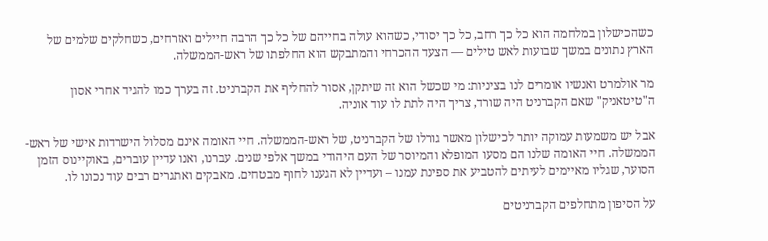כשהכישלון במלחמה הוא כל כך רחב, כל כך יסודי, כשהוא עולה בחייהם של כל כך הרבה חיילים ואזרחים, כשחלקים שלמים של הארץ נתונים במשך שבועות לאש טילים — הצעד ההכרחי והמתבקש הוא החלפתו של ראש-הממשלה.

מר אולמרט ואנשיו אומרים לנו בציניות: מי שכשל הוא זה שיתקן, אסור להחליף את הקברניט. זה בערך כמו להגיד אחרי אסון ה"טיטאניק" שאם הקברניט היה שורד, צריך היה לתת לו עוד אוניה.

אבל יש משמעות עמוקה יותר לכישלון מאשר גורלו של הקברניט, של ראש-הממשלה. חיי האומה אינם מסלול הישרדות אישי של ראש-הממשלה. חיי האומה שלנו הם מסעו המופלא והמיוסר של העם היהודי במשך אלפי שנים. עברנו, ואנו עדיין עוברים, באוקיינוס הזמן הסוער, שגליו מאיימים לעיתים להטביע את ספינת עמנו – ועדיין לא הגענו לחוף מבטחים. מאבקים ואתגרים רבים עוד נכונו לו.

על הסיפון מתחלפים הקברניטים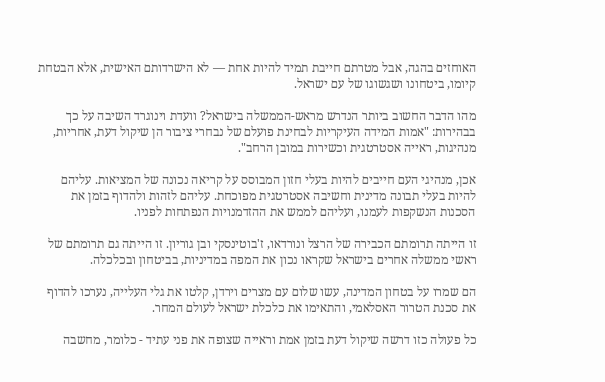האוחזים בהגה, אבל מטרתם חייבת תמיד להיות אחת — לא הישרדותם האישית, אלא הבטחת קיומו, ביטחונו ושגשוגו של עם ישראל.

מהו הדבר החשוב ביותר הנדרש מראש-הממשלה בישראל? וועדת וינוגרד השיבה על כך בבהירות: "אמות המידה העיקריות לבחינת פועלם של נבחרי ציבור הן שיקול דעת, אחריות, מנהיגות, ראייה אסטרטגית וכשירות במובן הרחב".

אכן, מנהיגי העם חייבים להיות בעלי חזון המבוסס על קריאה נכונה של המציאות. עליהם להיות בעלי תבונה מדינית וחשיבה אסטרטגית מפוכחת. עליהם לזהות ולהדוף בזמן את הסכנות הנשקפות לעמנו, ועליהם לממש את ההזדמנויות הנפתחות לפניו.

זו הייתה תרומתם הכבירה של הרצל ונורדאו, ז'בוטינסקי ובן גוריון. זו הייתה גם תרומתם של ראשי ממשלה אחרים בישראל שקראו נכון את המפה במדיניות, בביטחון ובכלכלה.

הם שמרו על בטחון המדינה, עשו שלום עם מצרים וירדן, קלטו את גלי העלייה, נערכו להדוף את סכנת הטרור האסלאמי, והתאימו את כלכלת ישראל לעולם המחר.

כל פעולה כזו דרשה שיקול דעת בזמן אמת וראייה שצופה את פני עתיד - כלומר, מחשבה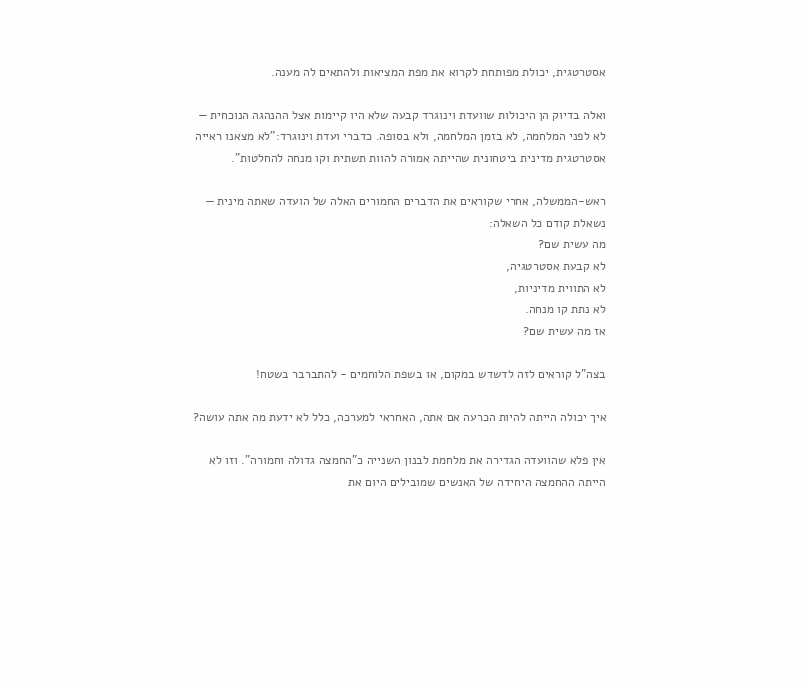אסטרטגית, יכולת מפותחת לקרוא את מפת המציאות ולהתאים לה מענה.

ואלה בדיוק הן היכולות שוועדת וינוגרד קבעה שלא היו קיימות אצל ההנהגה הנוכחית — לא לפני המלחמה, לא בזמן המלחמה, ולא בסופה. כדברי ועדת וינוגרד:"לא מצאנו ראייה אסטרטגית מדינית ביטחונית שהייתה אמורה להוות תשתית וקו מנחה להחלטות".

ראש-הממשלה, אחרי שקוראים את הדברים החמורים האלה של הועדה שאתה מינית — נשאלת קודם כל השאלה:
מה עשית שם?
לא קבעת אסטרטגיה,
לא התווית מדיניות,
לא נתת קו מנחה.
אז מה עשית שם?

בצה"ל קוראים לזה לדשדש במקום, או בשפת הלוחמים - להתברבר בשטח!

איך יכולה הייתה להיות הכרעה אם אתה, האחראי למערכה, כלל לא ידעת מה אתה עושה?

אין פלא שהוועדה הגדירה את מלחמת לבנון השנייה כ"החמצה גדולה וחמורה". וזו לא הייתה ההחמצה היחידה של האנשים שמובילים היום את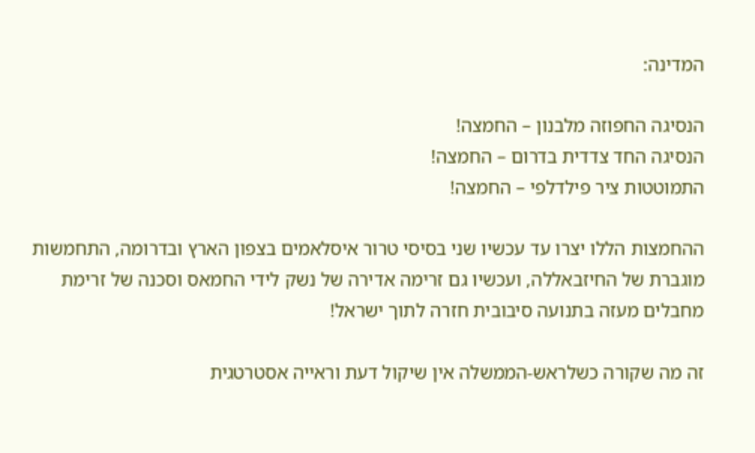המדינה:

הנסיגה החפוזה מלבנון – החמצה!
הנסיגה החד צדדית בדרום – החמצה!
התמוטטות ציר פילדלפי – החמצה!

ההחמצות הללו יצרו עד עכשיו שני בסיסי טרור איסלאמים בצפון הארץ ובדרומה, התחמשות מוגברת של החיזבאללה, ועכשיו גם זרימה אדירה של נשק לידי החמאס וסכנה של זרימת מחבלים מעזה בתנועה סיבובית חזרה לתוך ישראל!

זה מה שקורה כשלראש-הממשלה אין שיקול דעת וראייה אסטרטגית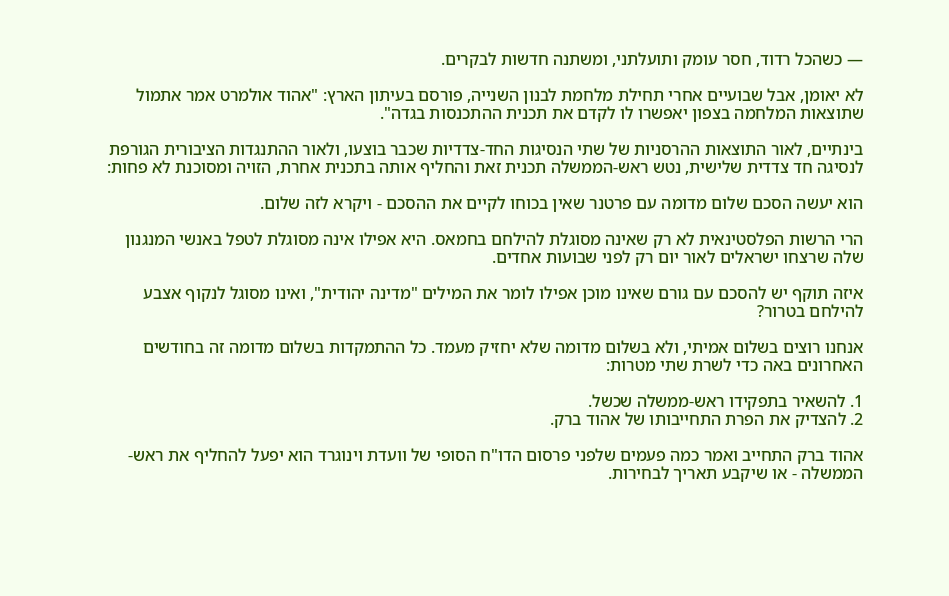— כשהכל רדוד, חסר עומק ותועלתני, ומשתנה חדשות לבקרים.

לא יאומן, אבל שבועיים אחרי תחילת מלחמת לבנון השנייה, פורסם בעיתון הארץ: "אהוד אולמרט אמר אתמול שתוצאות המלחמה בצפון יאפשרו לו לקדם את תכנית ההתכנסות בגדה".

בינתיים, לאור התוצאות ההרסניות של שתי הנסיגות החד-צדדיות שכבר בוצעו, ולאור ההתנגדות הציבורית הגורפת לנסיגה חד צדדית שלישית, נטש ראש-הממשלה תכנית זאת והחליף אותה בתכנית אחרת, הזויה ומסוכנת לא פחות:

הוא יעשה הסכם שלום מדומה עם פרטנר שאין בכוחו לקיים את ההסכם - ויקרא לזה שלום.

הרי הרשות הפלסטינאית לא רק שאינה מסוגלת להילחם בחמאס. היא אפילו אינה מסוגלת לטפל באנשי המנגנון שלה שרצחו ישראלים לאור יום רק לפני שבועות אחדים.

איזה תוקף יש להסכם עם גורם שאינו מוכן אפילו לומר את המילים "מדינה יהודית", ואינו מסוגל לנקוף אצבע להילחם בטרור?

אנחנו רוצים בשלום אמיתי, ולא בשלום מדומה שלא יחזיק מעמד. כל ההתמקדות בשלום מדומה זה בחודשים האחרונים באה כדי לשרת שתי מטרות:

1. להשאיר בתפקידו ראש-ממשלה שכשל.
2. להצדיק את הפרת התחייבותו של אהוד ברק.

אהוד ברק התחייב ואמר כמה פעמים שלפני פרסום הדו"ח הסופי של וועדת וינוגרד הוא יפעל להחליף את ראש-הממשלה - או שיקבע תאריך לבחירות.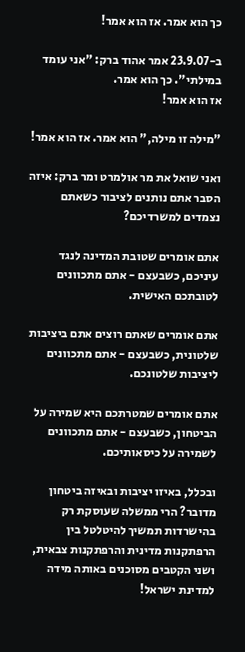כך הוא אמר. אז הוא אמר!

ב-23.9.07 אמר אהוד ברק: "אני עומד במילתי". כך הוא אמר.
אז הוא אמר!

"מילה זו מילה," הוא אמר. אז הוא אמר!

ואני שואל את מר אולמרט ומר ברק: איזה הסבר אתם נותנים לציבור כשאתם נצמדים למשרדיכם?

אתם אומרים שטובת המדינה לנגד עיניכם, כשבעצם - אתם מתכוונים לטובתכם האישית.

אתם אומרים שאתם רוצים אתם ביציבות שלטונית, כשבעצם - אתם מתכוונים ליציבות שלטונכם.

אתם אומרים שמטרתכם היא שמירה על הביטחון, כשבעצם - אתם מתכוונים לשמירה על כיסאותיכם.

ובכלל, באיזו יציבות ובאיזה ביטחון מדובר? הרי ממשלה שעוסקת רק בהישרדות תמשיך להיטלטל בין הרפתקנות מדינית והרפתקנות צבאית, ושני הקטבים מסוכנים באותה מידה למדינת ישראל!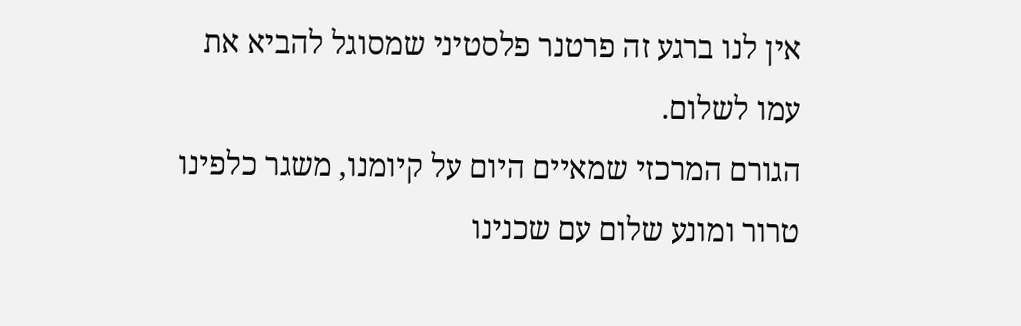אין לנו ברגע זה פרטנר פלסטיני שמסוגל להביא את עמו לשלום.
הגורם המרכזי שמאיים היום על קיומנו, משגר כלפינו טרור ומונע שלום עם שכנינו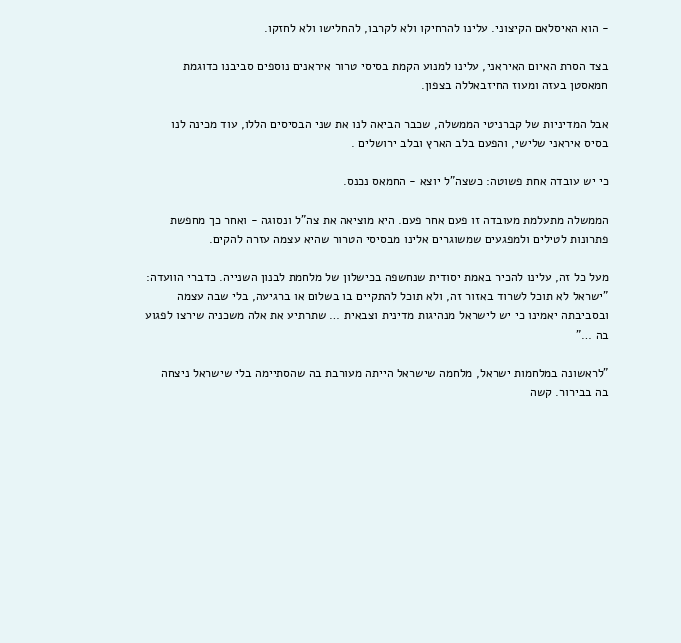- הוא האיסלאם הקיצוני. עלינו להרחיקו ולא לקרבו, להחלישו ולא לחזקו.

בצד הסרת האיום האיראני, עלינו למנוע הקמת בסיסי טרור איראנים נוספים סביבנו כדוגמת חמאסטן בעזה ומעוז החיזבאללה בצפון.

אבל המדיניות של קברניטי הממשלה, שכבר הביאה לנו את שני הבסיסים הללו, עוד מכינה לנו בסיס איראני שלישי, והפעם בלב הארץ ובלב ירושלים .

כי יש עובדה אחת פשוטה: כשצה"ל יוצא - החמאס נכנס.

הממשלה מתעלמת מעובדה זו פעם אחר פעם. היא מוציאה את צה"ל ונסוגה - ואחר כך מחפשת פתרונות לטילים ולמפגעים שמשוגרים אלינו מבסיסי הטרור שהיא עצמה עזרה להקים.

מעל כל זה, עלינו להכיר באמת יסודית שנחשפה בכישלון של מלחמת לבנון השנייה. כדברי הוועדה: "ישראל לא תוכל לשרוד באזור זה, ולא תוכל להתקיים בו בשלום או ברגיעה, בלי שבה עצמה ובסביבתה יאמינו כי יש לישראל מנהיגות מדינית וצבאית … שתרתיע את אלה משכניה שירצו לפגוע בה …"

"לראשונה במלחמות ישראל, מלחמה שישראל הייתה מעורבת בה שהסתיימה בלי שישראל ניצחה בה בבירור. קשה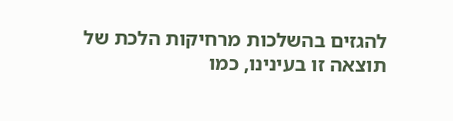להגזים בהשלכות מרחיקות הלכת של תוצאה זו בעינינו, כמו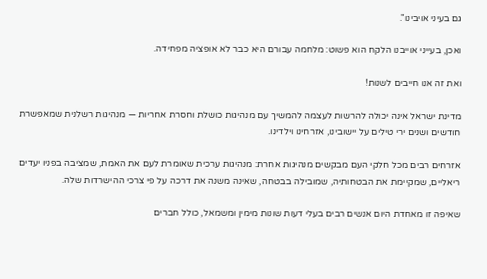גם בעיני אויבינו".

ואכן, בעייני אוייבנו הלקח הוא פשוט: מלחמה עבורם היא כבר לא אופציה מפחידה.

ואת זה אנו חייבים לשנות!

מדינת ישראל אינה יכולה להרשות לעצמה להמשיך עם מנהיגות כושלת וחסרת אחריות — מנהיגות רשלנית שמאפשרת חודשים ושנים ירי טילים על יישובינו, אזרחינו וילדינו.

אזרחים רבים מכל חלקי העם מבקשים מנהיגות אחרת: מנהיגות ערכית שאומרת לעם את האמת, שמציבה בפניו יעדים ריאליים, שמקיימת את הבטחותיה, שמובילה בבטחה, שאינה משנה את דרכה על פי צרכי ההישרדות שלה.

שאיפה זו מאחדת היום אנשים רבים בעלי דעות שונות מימין ומשמאל, כולל חברים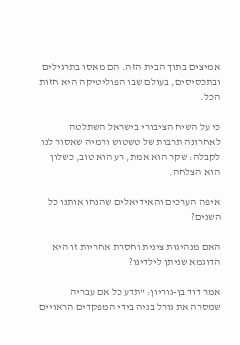אמיצים בתוך הבית הזה. הם מאסו בתרגילים ובתכסיסים, בעולם שבו הפוליטיקה היא חזות הכל.

כי על השיח הציבורי בישראל השתלטה לאחרונה תרבות של טשטוש ורמיה שאסור לנו לקבלה: שקר הוא אמת, רע הוא טוב, כשלון הוא הצלחה.

איפה הערכים והאידיאלים שהנחו אותנו כל השנים?

האם מנהיגות צינית וחסרת אחריות זו היא הדוגמא שניתן לילדינו?

אמר דוד בן-גוריון: "תדע כל אם עבריה שמסרה את גורל בניה בידי המפקדים הראויים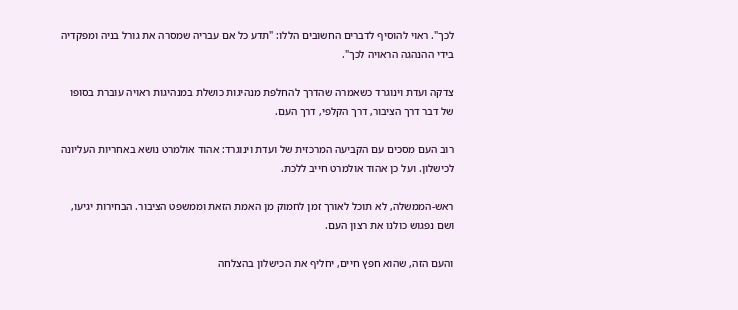לכך". ראוי להוסיף לדברים החשובים הללו: "תדע כל אם עבריה שמסרה את גורל בניה ומפקדיה בידי ההנהגה הראויה לכך".

צדקה ועדת וינוגרד כשאמרה שהדרך להחלפת מנהיגות כושלת במנהיגות ראויה עוברת בסופו של דבר דרך הציבור, דרך הקלפי, דרך העם.

רוב העם מסכים עם הקביעה המרכזית של ועדת וינוגרד: אהוד אולמרט נושא באחריות העליונה לכישלון. ועל כן אהוד אולמרט חייב ללכת.

ראש-הממשלה, לא תוכל לאורך זמן לחמוק מן האמת הזאת וממשפט הציבור. הבחירות יגיעו, ושם נפגוש כולנו את רצון העם.

והעם הזה, שהוא חפץ חיים, יחליף את הכישלון בהצלחה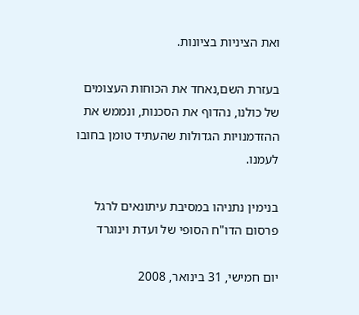ואת הציניות בציונות.

בעזרת השם,נאחד את הכוחות העצומים של כולנו, נהדוף את הסכנות, ונממש את ההזדמנויות הגדולות שהעתיד טומן בחובו לעמנו.

בנימין נתניהו במסיבת עיתונאים לרגל פרסום הדו"ח הסופי של ועדת וינוגרד

יום חמישי, 31 בינואר, 2008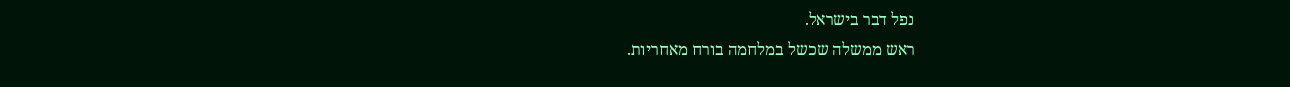נפל דבר בישראל.
ראש ממשלה שכשל במלחמה בורח מאחריות.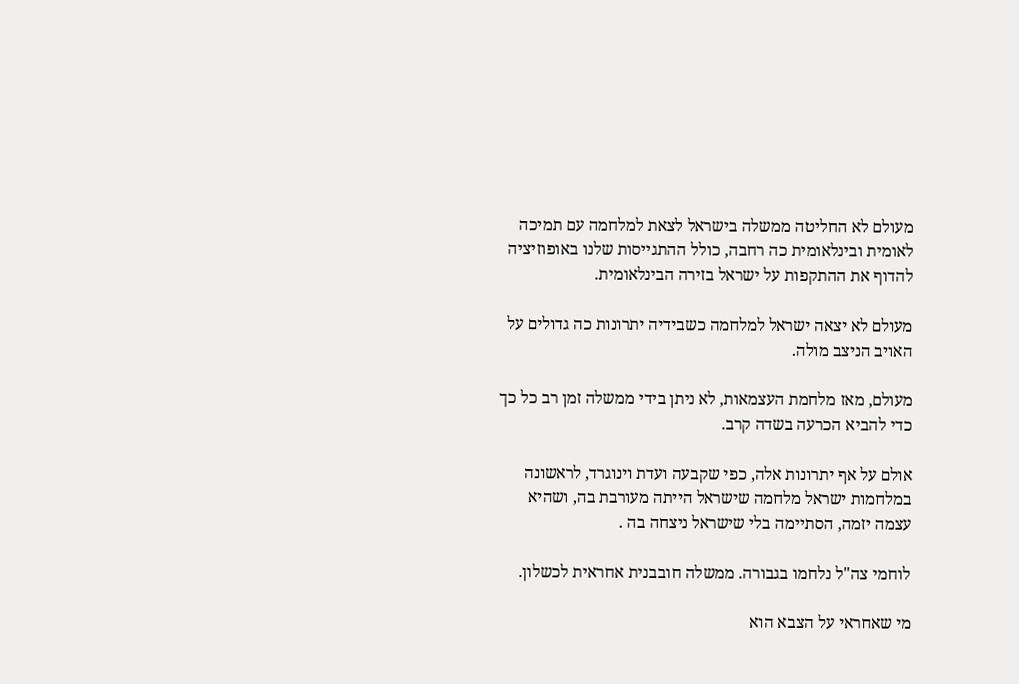מעולם לא החליטה ממשלה בישראל לצאת למלחמה עם תמיכה לאומית ובינלאומית כה רחבה, כולל ההתגייסות שלנו באופוזיציה להדוף את ההתקפות על ישראל בזירה הבינלאומית.

מעולם לא יצאה ישראל למלחמה כשבידיה יתרונות כה גדולים על האויב הניצב מולה.

מעולם, מאז מלחמת העצמאות, לא ניתן בידי ממשלה זמן רב כל כך כדי להביא הכרעה בשדה קרב.

אולם על אף יתרונות אלה, כפי שקבעה ועדת וינוגרד, לראשונה במלחמות ישראל מלחמה שישראל הייתה מעורבת בה, ושהיא עצמה יזמה, הסתיימה בלי שישראל ניצחה בה .

לוחמי צה"ל נלחמו בגבורה. ממשלה חובבנית אחראית לכשלון.

מי שאחראי על הצבא הוא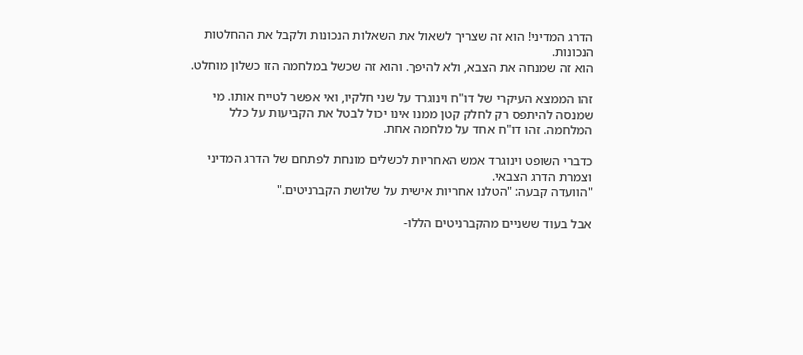הדרג המדיני! הוא זה שצריך לשאול את השאלות הנכונות ולקבל את ההחלטות הנכונות.
הוא זה שמנחה את הצבא, ולא להיפך. והוא זה שכשל במלחמה הזו כשלון מוחלט.

זהו הממצא העיקרי של דו"ח וינוגרד על שני חלקיו, ואי אפשר לטייח אותו. מי שמנסה להיתפס רק לחלק קטן ממנו אינו יכול לבטל את הקביעות על כלל המלחמה. זהו דו"ח אחד על מלחמה אחת.

כדברי השופט וינוגרד אמש האחריות לכשלים מונחת לפתחם של הדרג המדיני וצמרת הדרג הצבאי.
"הוועדה קבעה: "הטלנו אחריות אישית על שלושת הקברניטים."

אבל בעוד ששניים מהקברניטים הללו-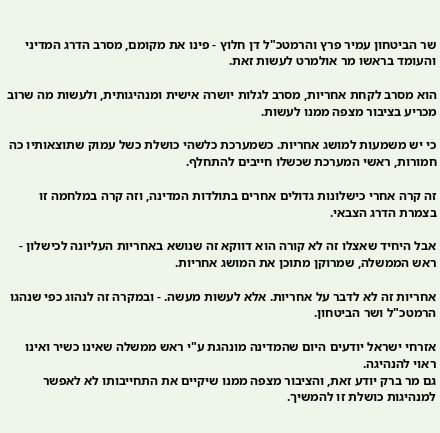שר הביטחון עמיר פרץ והרמטכ"ל דן חלוץ - פינו את מקומם, מסרב הדרג המדיני והעומד בראשו מר אולמרט לעשות זאת.

הוא מסרב לקחת אחריות, מסרב לגלות יושרה אישית ומנהיגותית, ולעשות מה שרוב מכריע בציבור מצפה ממנו לעשות.

כי יש משמעות למושג אחריות. כשמערכת כלשהי כושלת כשל עמוק שתוצאותיו כה חמורות, ראשי המערכת שכשלו חייבים להתחלף.

זה קרה אחרי כישלונות גדולים אחרים בתולדות המדינה, וזה קרה במלחמה זו בצמרת הדרג הצבאי.

אבל היחיד שאצלו זה לא קורה הוא דווקא זה שנושא באחריות העליונה לכישלון - ראש הממשלה, שמרוקן מתוכן את המושג אחריות.

אחריות זה לא לדבר על אחריות. אלא לעשות מעשה. - ובמקרה זה לנהוג כפי שנהגו הרמטכ"ל ושר הביטחון.

אזרחי ישראל יודעים היום שהמדינה מונהגת ע"י ראש ממשלה שאינו כשיר ואינו ראוי להנהיגה.
גם מר ברק יודע זאת, והציבור מצפה ממנו שיקיים את התחייבותו לא לאפשר למנהיגות כושלת זו להמשיך.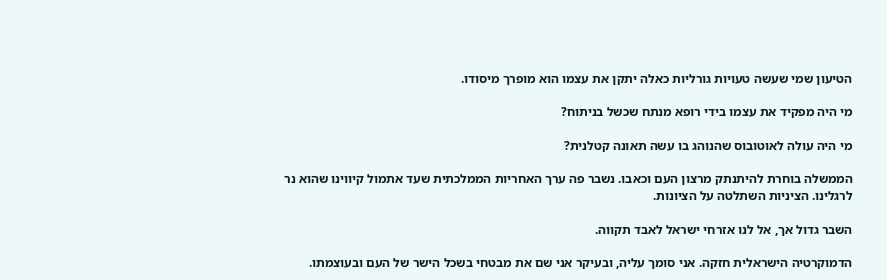הטיעון שמי שעשה טעויות גורליות כאלה יתקן את עצמו הוא מופרך מיסודו.

מי היה מפקיד את עצמו בידי רופא מנתח שכשל בניתוח?

מי היה עולה לאוטובוס שהנוהג בו עשה תאונה קטלנית?

הממשלה בוחרת להיתנתק מרצון העם וכאבו. נשבר פה ערך האחריות הממלכתית שעד אתמול קיווינו שהוא נר לרגלינו. הציניות השתלטה על הציונות.

השבר גדול אך, אל לנו אזרחי ישראל לאבד תקווה.

הדמוקרטיה הישראלית חזקה. אני סומך עליה, ובעיקר אני שם את מבטחי בשכל הישר של העם ובעוצמתו.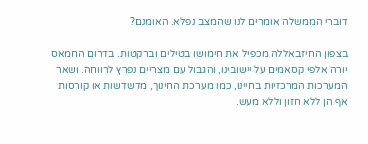דוברי הממשלה אומרים לנו שהמצב נפלא. האומנם?

בצפון החיזבאללה מכפיל את חימושו בטילים וברקטות. בדרום החמאס יורה אלפי קסאמים על יישובינו, והגבול עם מצריים נפרץ לרווחה. ושאר המערכות המרכזיות בחיינו, כמו מערכת החינוך, מדשדשות או קורסות אף הן ללא חזון וללא מעש.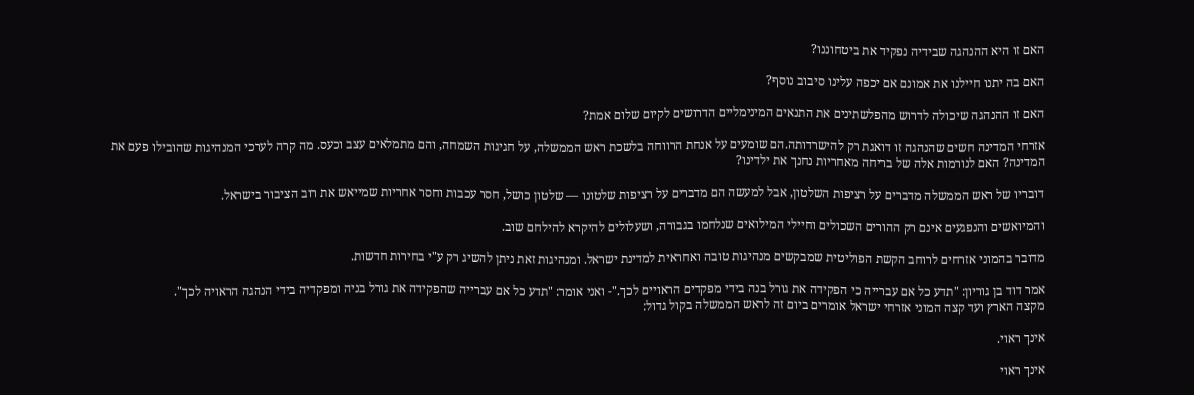האם זו היא ההנהגה שבידיה נפקיד את ביטחוננו?

האם בה יתנו חיילנו את אמונם אם יכפה עלינו סיבוב נוסף?

האם זו ההנהגה שיכולה לדרוש מהפלשתינים את התנאים המינימליים הדרושים לקיום שלום אמת?

אזרחי המדינה חשים שהנהגה זו דואגת רק להישרדותה.הם שומעים על אנחת הרווחה בלשכת ראש הממשלה, על חגיגות השמחה, והם מתמלאים עצב וכעס. מה קרה לערכי המנהיגות שהובילו פעם את המדינה? האם לנורמות אלה של בריחה מאחריות נחנך את ילדינו?

דובריו של ראש הממשלה מדברים על רציפות השלטון, אבל למעשה הם מדברים על רציפות שלטונו — שלטון כושל, חסר עכבות וחסר אחריות שמייאש את רוב הציבור בישראל.

והמיואשים והנפגעים אינם רק ההורים השכולים וחיילי המילואים שנלחמו בגבורה, ושעלולים להיקרא להילחם שוב.

מדובר בהמוני אזרחים לרוחב הקשת הפוליטית שמבקשים מנהיגות טובה ואחראית למדינת ישראל. ומנהיגות זאת ניתן להשיג רק ע"י בחירות חדשות.

אמר דוד בן גוריון: "תדע כל אם עברייה כי הפקידה את גורל בנה בידי מפקדים הראויים לכך."- ואני אומר: "תדע כל אם עברייה שהפקידה את גורל בניה ומפקדיה בידי הנהגה הראויה לכך".
מקצה הארץ ועד קצה המוני אזרחי ישראל אומרים ביום זה לראש הממשלה בקול גדול:

אינך ראוי.

אינך ראוי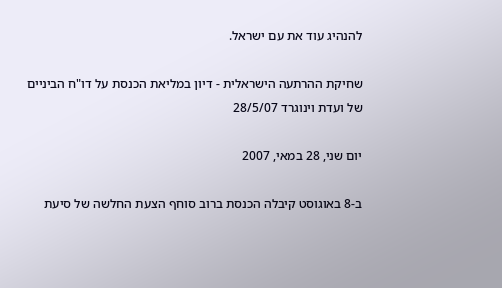להנהיג עוד את עם ישראל.

שחיקת ההרתעה הישראלית - דיון במליאת הכנסת על דו"ח הביניים של ועדת וינוגרד 28/5/07

יום שני, 28 במאי, 2007

ב-8 באוגוסט קיבלה הכנסת ברוב סוחף הצעת החלשה של סיעת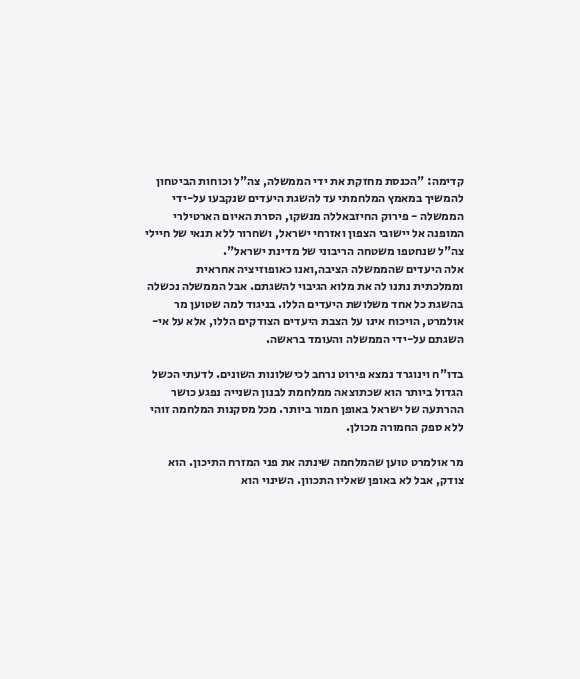קדימה: "הכנסת מחזקת את ידי הממשלה, צה"ל וכוחות הביטחון להמשיך במאמץ המלחמתי עד להשגת היעדים שנקבעו על-ידי הממשלה - פירוק החיזבאללה מנשקו, הסרת האיום הארטילרי המופנה אל יישובי הצפון ואזרחי ישראל, ושחרור ללא תנאי של חיילי צה"ל שנחטפו משטחה הריבוני של מדינת ישראל".
אלה היעדים שהממשלה הציבה,ואנו כאופוזיציה אחראית וממלכתית נתנו לה את מלוא הגיבוי להשגתם. אבל הממשלה נכשלה בהשגת כל אחד משלושת היעדים הללו. בניגוד למה שטוען מר אולמרט, הויכוח אינו על הצבת היעדים הצודקים הללו, אלא על אי-השגתם על-ידי הממשלה והעומד בראשה.

בדו"ח וינוגרד נמצא פירוט נרחב לכישלונות השונים. לדעתי הכשל הגדול ביותר הוא שכתוצאה ממלחמת לבנון השנייה נפגע כושר ההרתעה של ישראל באופן חמור ביותר. מכל מסקנות המלחמה זוהי ללא ספק החמורה מכולן.

מר אולמרט טוען שהמלחמה שינתה את פני המזרח התיכון. הוא צודק, אבל לא באופן שאליו התכוון. השינוי הוא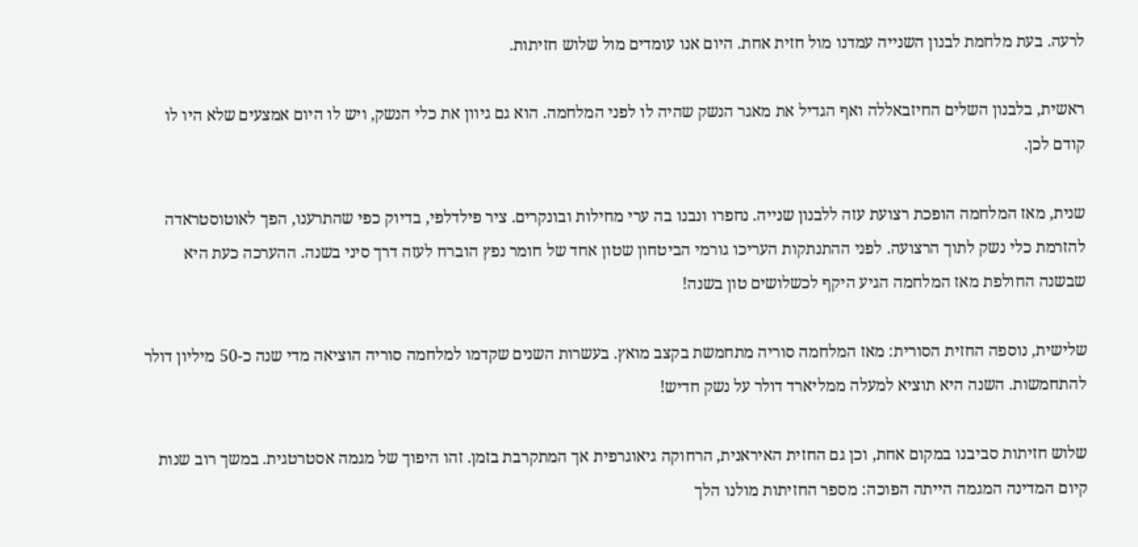לרעה. בעת מלחמת לבנון השנייה עמדנו מול חזית אחת. היום אנו עומדים מול שלוש חזיתות.

ראשית, בלבנון השלים החיזבאללה ואף הגדיל את מאגר הנשק שהיה לו לפני המלחמה. הוא גם גיוון את כלי הנשק, ויש לו היום אמצעים שלא היו לו קודם לכן.

שנית, מאז המלחמה הופכת רצועת עזה ללבנון שנייה. נחפרו ונבנו בה ערי מחילות ובונקרים. ציר פילדלפי, בדיוק כפי שהתרענו, הפך לאוטוסטראדה להזרמת כלי נשק לתוך הרצועה. לפני ההתנתקות העריכו גורמי הביטחון שטון אחד של חומר נפץ הוברח לעזה דרך סיני בשנה. ההערכה כעת היא שבשנה החולפת מאז המלחמה הגיע היקף לכשלושים טון בשנה!

שלישית, נוספה החזית הסורית: מאז המלחמה סוריה מתחמשת בקצב מואץ. בעשרות השנים שקדמו למלחמה סוריה הוציאה מדי שנה כ-50 מיליון דולר להתחמשות. השנה היא תוציא למעלה ממליארד דולר על נשק חדיש!

שלוש חזיתות סביבנו במקום אחת, וכן גם החזית האיראנית, הרחוקה גיאוגרפית אך המתקרבת בזמן. זהו היפוך של מגמה אסטרטגית. במשך רוב שנות קיום המדינה המגמה הייתה הפוכה: מספר החזיתות מולנו הלך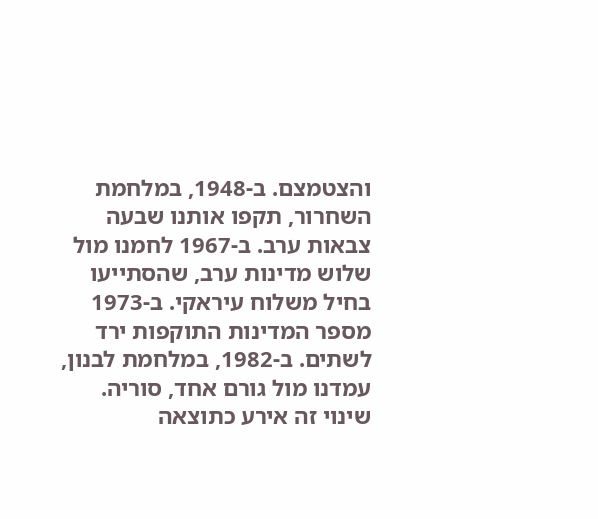והצטמצם. ב-1948, במלחמת השחרור, תקפו אותנו שבעה צבאות ערב. ב-1967 לחמנו מול שלוש מדינות ערב, שהסתייעו בחיל משלוח עיראקי. ב-1973 מספר המדינות התוקפות ירד לשתים. ב-1982, במלחמת לבנון, עמדנו מול גורם אחד, סוריה. שינוי זה אירע כתוצאה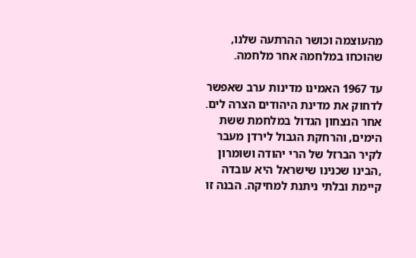מהעוצמה וכושר ההרתעה שלנו, שהוכחו במלחמה אחר מלחמה.

עד 1967 האמינו מדינות ערב שאפשר לדחוק את מדינת היהודים הצרה לים. אחר הנצחון הגדול במלחמת ששת הימים, והרחקת הגבול לירדן מעבר לקיר הברזל של הרי יהודה ושומרון ,הבינו שכנינו שישראל היא עובדה קיימת ובלתי ניתנת למחיקה. הבנה זו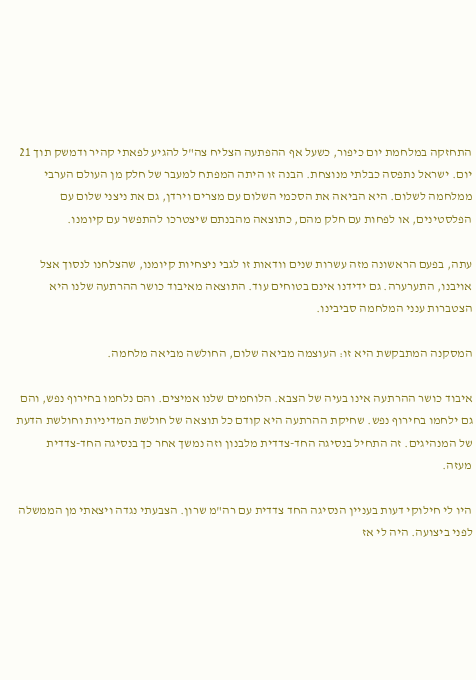התחזקה במלחמת יום כיפור, כשעל אף ההפתעה הצליח צה"ל להגיע לפאתי קהיר ודמשק תוך 21 יום. ישראל נתפסה כבלתי מנוצחת. הבנה זו היתה המפתח למעבר של חלק מן העולם הערבי ממלחמה לשלום. היא הביאה את הסכמי השלום עם מצרים וירדן, גם את ניצני שלום עם הפלסטינים, או לפחות עם חלק מהם, כתוצאה מהבנתם שיצטרכו להתפשר עם קיומנו.

עתה, בפעם הראשונה מזה עשרות שנים וודאות זו לגבי ניצחיות קיומנו, שהצלחנו לנסוך אצל אויבנו, התערערה. גם ידידנו אינם בטוחים עוד. התוצאה מאיבוד כושר ההרתעה שלנו היא הצטברות ענני המלחמה סביבינו.

המסקנה המתבקשת היא זו: העוצמה מביאה שלום, החולשה מביאה מלחמה.

איבוד כושר ההרתעה אינו בעיה של הצבא. הלוחמים שלנו אמיצים. והם נלחמו בחירוף נפש, והם גם ילחמו בחירוף נפש. שחיקת ההרתעה היא קודם כל תוצאה של חולשת המדיניות וחולשת הדעת של המנהיגים. זה התחיל בנסיגה החד-צדדית מלבנון וזה נמשך אחר כך בנסיגה החד-צדדית מעזה.

היו לי חילוקי דעות בעניין הנסיגה החד צדדית עם רה"מ שרון. הצבעתי נגדה ויצאתי מן הממשלה לפני ביצועה. היה לי אז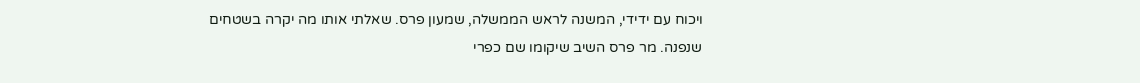ויכוח עם ידידי, המשנה לראש הממשלה, שמעון פרס. שאלתי אותו מה יקרה בשטחים שנפנה. מר פרס השיב שיקומו שם כפרי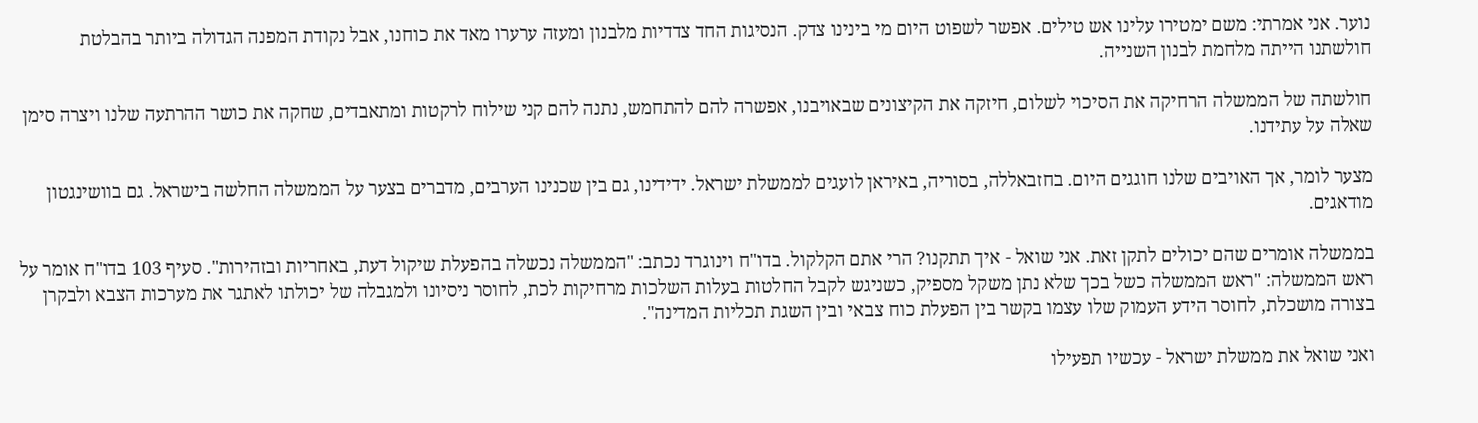נוער. אני אמרתי: משם ימטירו עלינו אש טילים. אפשר לשפוט היום מי בינינו צדק. הנסיגות החד צדדיות מלבנון ומעזה ערערו מאד את כוחנו, אבל נקודת המפנה הגדולה ביותר בהבלטת חולשתנו הייתה מלחמת לבנון השנייה.

חולשתה של הממשלה הרחיקה את הסיכוי לשלום, חיזקה את הקיצונים שבאויבנו, אפשרה להם להתחמש, נתנה להם קני שילוח לרקטות ומתאבדים, שחקה את כושר ההרתעה שלנו ויצרה סימן שאלה על עתידנו.

מצער לומר, אך האויבים שלנו חוגגים היום. בחזבאללה, בסוריה, באיראן לועגים לממשלת ישראל. ידידינו, גם בין שכנינו הערבים, מדברים בצער על הממשלה החלשה בישראל. גם בוושינגטון מודאגים.

בממשלה אומרים שהם יכולים לתקן זאת. אני שואל - איך תתקנו? הרי אתם הקלקול. בדו"ח וינוגרד נכתב: "הממשלה נכשלה בהפעלת שיקול דעת, באחריות ובזהירות". סעיף 103 בדו"ח אומר על ראש הממשלה: "ראש הממשלה כשל בכך שלא נתן משקל מספיק, כשניגש לקבל החלטות בעלות השלכות מרחיקות לכת, לחוסר ניסיונו ולמגבלה של יכולתו לאתגר את מערכות הצבא ולבקרן בצורה מושכלת, לחוסר הידע העמוק שלו עצמו בקשר בין הפעלת כוח צבאי ובין השגת תכליות המדינה".

ואני שואל את ממשלת ישראל - עכשיו תפעילו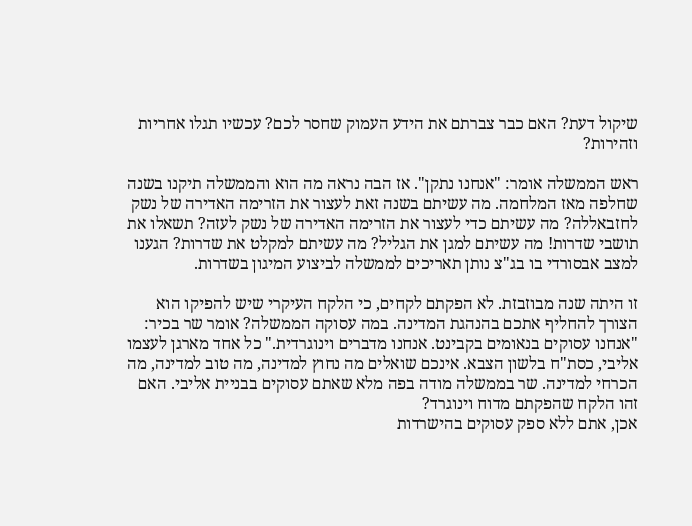שיקול דעת? האם כבר צברתם את הידע העמוק שחסר לכם? עכשיו תגלו אחריות וזהירות?

ראש הממשלה אומר: "אנחנו נתקן". אז הבה נראה מה הוא והממשלה תיקנו בשנה שחלפה מאז המלחמה. מה עשיתם בשנה זאת לעצור את הזרימה האדירה של נשק לחזבאללה? מה עשיתם כדי לעצור את הזרימה האדירה של נשק לעזה? תשאלו את תושבי שדרות! מה עשיתם למגן את הגליל? מה עשיתם למקלט את שדרות? הגענו למצב אבסורדי בו בג"צ נותן תאריכים לממשלה לביצוע המיגון בשדרות.

זו היתה שנה מבוזבזת. לא הפקתם לקחים, כי הלקח העיקרי שיש להפיקו הוא הצורך להחליף אתכם בהנהגת המדינה. במה עסוקה הממשלה? אומר שר בכיר: "אנחנו עסוקים בנאומים בקבינט. אנחנו מדברים וינוגרדית." כל אחד מארגן לעצמו אליבי, כסת"ח בלשון הצבא. אינכם שואלים מה נחוץ למדינה, מה טוב למדינה, מה הכרחי למדינה. שר בממשלה מודה בפה מלא שאתם עסוקים בבניית אליבי. האם זהו הלקח שהפקתם מדוח וינוגרד?
אכן, אתם ללא ספק עסוקים בהישרדות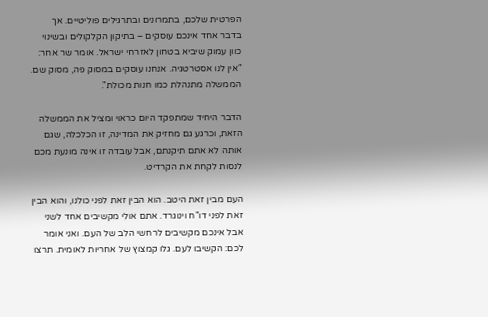הפרטית שלכם, בתמרונים ובתרגילים פוליטיים. אך בדבר אחד אינכם עוסקים – בתיקון הקלקולים ובשינוי כוון עמוק שיביא בטחון לאזרחי ישראל. אומר שר אחר: "אין לנו אסטרטגיה. אנחנו עוסקים במסוק פה, מסוק שם. הממשלה מתנהלת כמו חנות מכולת".

הדבר היחיד שמתפקד היום כראוי ומציל את הממשלה הזאת, וכרגע גם מחזיק את המדינה, זו הכלכלה, שגם אותה לא אתם תיקנתם, אבל עובדה זו אינה מונעת מכם לנסות לקחת את הקרדיט.

העם מבין זאת היטב. הוא הבין זאת לפני כולנו, והוא הבין זאת לפני דו"ח וינוגרד. אתם אולי מקשיבים אחד לשני אבל אינכם מקשיבים לרחשי הלב של העם. ואני אומר לכם: הקשיבו לעם. גלו קמצוץ של אחריות לאומית. תרצו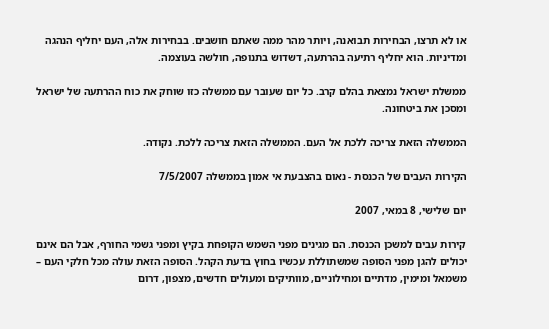או לא תרצו, הבחירות תבואנה, ויותר מהר ממה שאתם חושבים. בבחירות אלה, העם יחליף הנהגה ומדיניות. הוא יחליף רתיעה בהרתעה, דשדוש בתנופה, חולשה בעוצמה.

ממשלת ישראל נמצאת בהלם קרב. כל יום שעובר עם ממשלה כזו שוחק את כוח ההרתעה של ישראל ומסכן את ביטחונה.

הממשלה הזאת צריכה ללכת אל העם. הממשלה הזאת צריכה ללכת. נקודה.

הקירות העבים של הכנסת - נאום בהצבעת אי אמון בממשלה 7/5/2007

יום שלישי, 8 במאי, 2007

קירות עבים למשכן הכנסת. הם מגינים מפני השמש הקופחת בקיץ ומפני גשמי החורף, אבל הם אינם יכולים להגן מפני הסופה שמשתוללת עכשיו בחוץ בדעת הקהל. הסופה הזאת עולה מכל חלקי העם – משמאל ומימין, מדתיים ומחילוניים, מוותיקים ומעולים חדשים, מצפון, דרום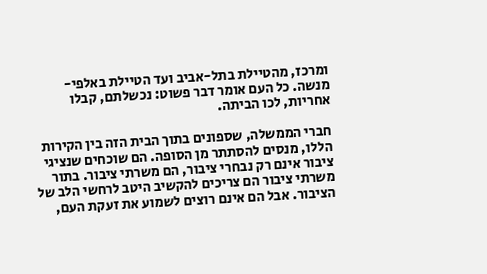ומרכז, מהטיילת בתל-אביב ועד הטיילת באלפי-מנשה. כל העם אומר דבר פשוט: נכשלתם, קבלו אחריות, לכו הביתה.

חברי הממשלה, שספונים בתוך הבית הזה בין הקירות הללו, מנסים להסתתר מן הסופה. הם שוכחים שנציגי ציבור אינם רק נבחרי ציבור, הם משרתי ציבור. בתור משרתי ציבור הם צריכים להקשיב היטב לרחשי הלב של הציבור. אבל הם אינם רוצים לשמוע את זעקת העם,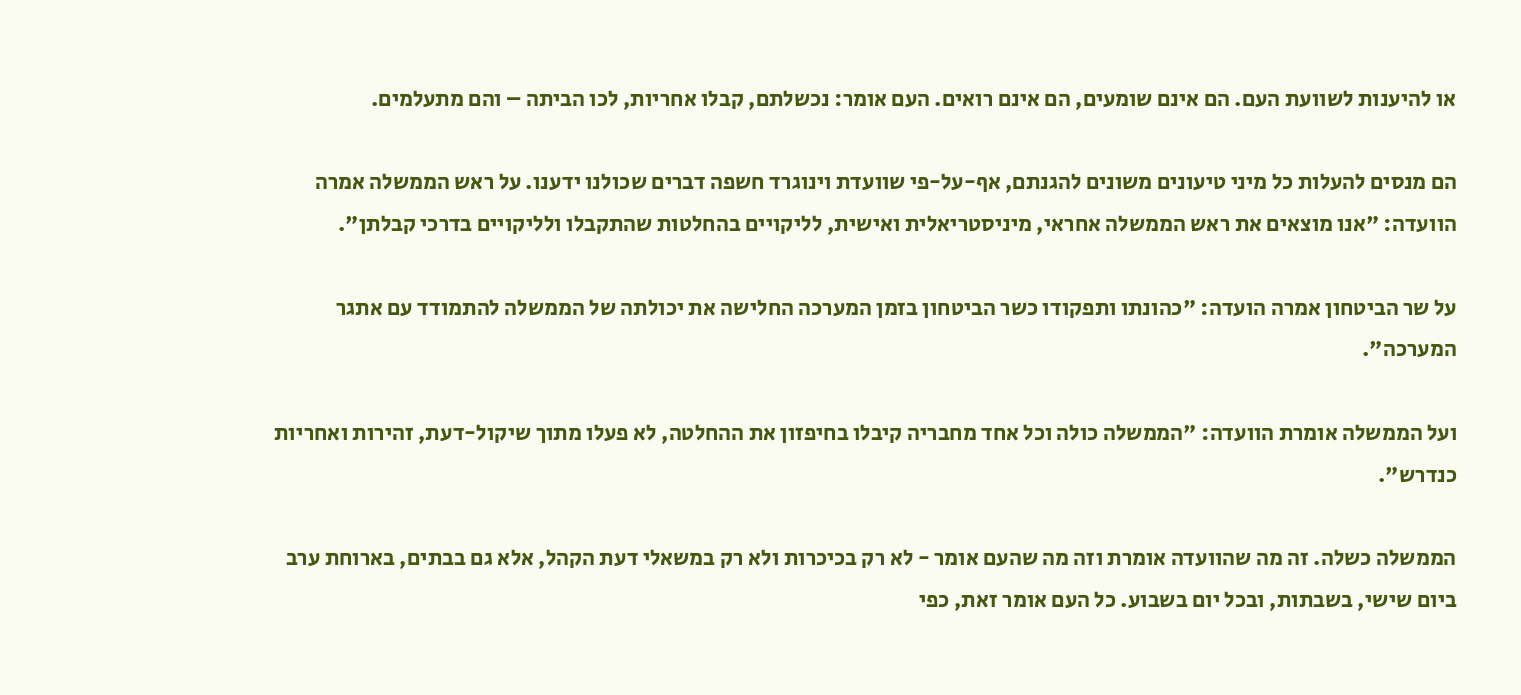או להיענות לשוועת העם. הם אינם שומעים, הם אינם רואים. העם אומר: נכשלתם, קבלו אחריות, לכו הביתה – והם מתעלמים.

הם מנסים להעלות כל מיני טיעונים משונים להגנתם, אף-על-פי שוועדת וינוגרד חשפה דברים שכולנו ידענו. על ראש הממשלה אמרה הוועדה: "אנו מוצאים את ראש הממשלה אחראי, מיניסטריאלית ואישית, לליקויים בהחלטות שהתקבלו ולליקויים בדרכי קבלתן".

על שר הביטחון אמרה הועדה: "כהונתו ותפקודו כשר הביטחון בזמן המערכה החלישה את יכולתה של הממשלה להתמודד עם אתגר המערכה".

ועל הממשלה אומרת הוועדה: "הממשלה כולה וכל אחד מחבריה קיבלו בחיפזון את ההחלטה, לא פעלו מתוך שיקול-דעת, זהירות ואחריות כנדרש".

הממשלה כשלה. זה מה שהוועדה אומרת וזה מה שהעם אומר - לא רק בכיכרות ולא רק במשאלי דעת הקהל, אלא גם בבתים, בארוחת ערב ביום שישי, בשבתות, ובכל יום בשבוע. כל העם אומר זאת, כפי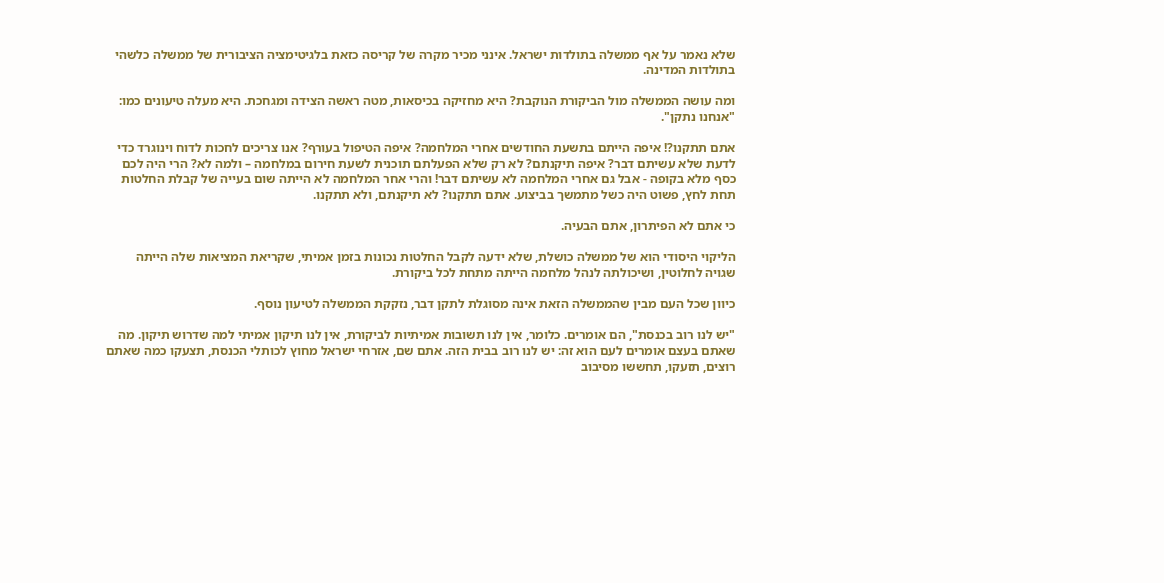שלא נאמר על אף ממשלה בתולדות ישראל. אינני מכיר מקרה של קריסה כזאת בלגיטימציה הציבורית של ממשלה כלשהי בתולדות המדינה.

ומה עושה הממשלה מול הביקורת הנוקבת? היא מחזיקה בכיסאות, מטה ראשה הצידה ומגחכת. היא מעלה טיעונים כמו: "אנחנו נתקן".

אתם תתקנו?! איפה הייתם בתשעת החודשים אחרי המלחמה? איפה הטיפול בעורף? אנו צריכים לחכות לדוח וינוגרד כדי לדעת שלא עשיתם דבר? איפה תיקנתם? לא רק שלא הפעלתם תוכנית לשעת חירום במלחמה – ולמה לא? הרי היה לכם כסף מלא בקופה - אבל גם אחרי המלחמה לא עשיתם דבר! והרי אחר המלחמה לא הייתה שום בעייה של קבלת החלטות תחת לחץ, פשוט היה כשל מתמשך בביצוע. אתם תתקנו? לא תיקנתם, ולא תתקנו.

כי אתם לא הפיתרון, אתם הבעיה.

הליקוי היסודי הוא של ממשלה כושלת, שלא ידעה לקבל החלטות נכונות בזמן אמיתי, שקריאת המציאות שלה הייתה שגויה לחלוטין, ושיכולתה לנהל מלחמה הייתה מתחת לכל ביקורת.

כיוון שכל העם מבין שהממשלה הזאת אינה מסוגלת לתקן דבר, נזקקת הממשלה לטיעון נוסף.

"יש לנו רוב בכנסת", הם אומרים. כלומר, אין לנו תשובות אמיתיות לביקורת, אין לנו תיקון אמיתי למה שדרוש תיקון. מה שאתם בעצם אומרים לעם הוא זה: יש לנו רוב בבית הזה. אתם שם, אזרחי ישראל מחוץ לכותלי הכנסת, תצעקו כמה שאתם רוצים, תזעקו, תחששו מסיבוב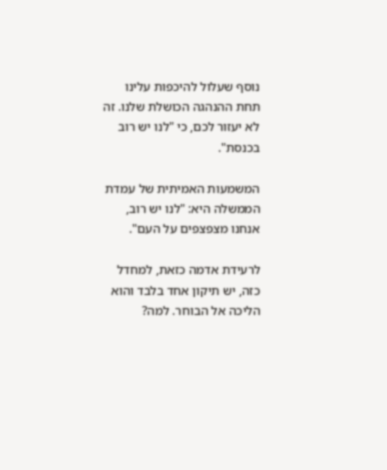נוסף שעלול להיכפות עלינו תחת ההנהגה הכושלת שלנו. זה לא יעזור לכם, כי "לנו יש רוב בכנסת".

המשמעות האמיתית של עמדת הממשלה היא: "לנו יש רוב, אנחנו מצפצפים על העם".

לרעידת אדמה כזאת, למחדל כזה, יש תיקון אחד בלבד והוא הליכה אל הבוחר. למה?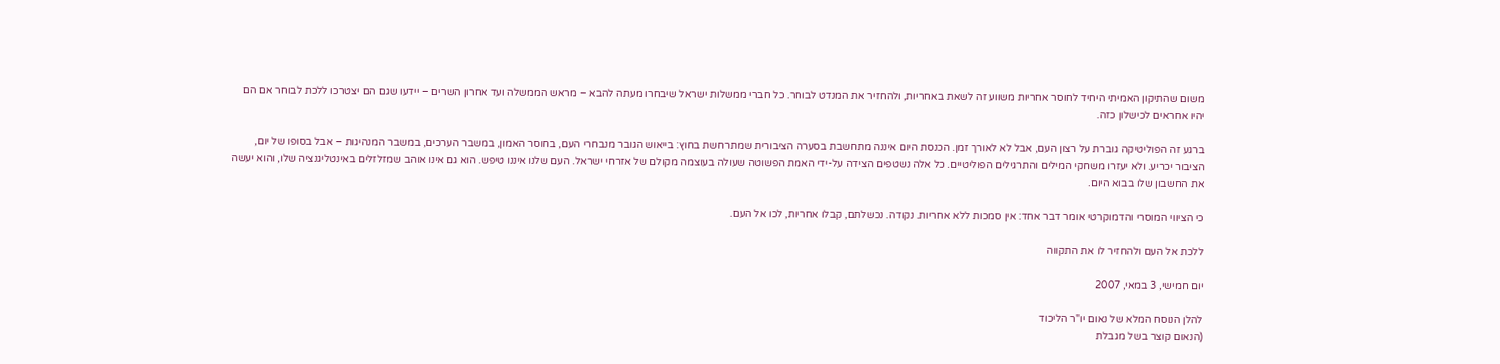משום שהתיקון האמיתי היחיד לחוסר אחריות משווע זה לשאת באחריות, ולהחזיר את המנדט לבוחר. כל חברי ממשלות ישראל שיבחרו מעתה להבא – מראש הממשלה ועד אחרון השרים – יידעו שגם הם יצטרכו ללכת לבוחר אם הם יהיו אחראים לכישלון כזה.

ברגע זה הפוליטיקה גוברת על רצון העם, אבל לא לאורך זמן. הכנסת היום איננה מתחשבת בסערה הציבורית שמתרחשת בחוץ: בייאוש הגובר מנבחרי העם, בחוסר האמון, במשבר הערכים, במשבר המנהיגות – אבל בסופו של יום, הציבור יכריע. ולא יעזרו משחקי המילים והתרגילים הפוליטיים. כל אלה נשטפים הצידה על-ידי האמת הפשוטה שעולה בעוצמה מקולם של אזרחי ישראל. העם שלנו איננו טיפש. הוא גם אינו אוהב שמזלזלים באינטליגנציה שלו, והוא יעשה את החשבון שלו בבוא היום.

כי הציווי המוסרי והדמוקרטי אומר דבר אחד: אין סמכות ללא אחריות. נקודה. נכשלתם, קבלו אחריות, לכו אל העם.

ללכת אל העם ולהחזיר לו את התקווה

יום חמישי, 3 במאי, 2007

להלן הנוסח המלא של נאום יו"ר הליכוד
(הנאום קוצר בשל מגבלת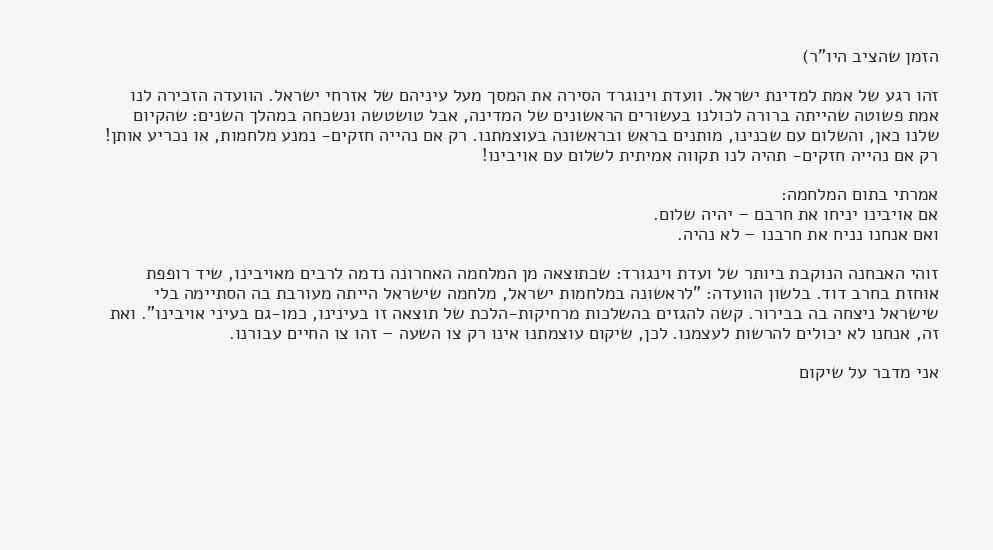הזמן שהציב היו"ר)

זהו רגע של אמת למדינת ישראל. וועדת וינוגרד הסירה את המסך מעל עיניהם של אזרחי ישראל. הוועדה הזכירה לנו אמת פשוטה שהייתה ברורה לכולנו בעשורים הראשונים של המדינה, אבל טושטשה ונשכחה במהלך השנים: שהקיום שלנו כאן, והשלום עם שכנינו, מותנים בראש ובראשונה בעוצמתנו. רק אם נהייה חזקים- נמנע מלחמות, או נכריע אותן! רק אם נהייה חזקים- תהיה לנו תקווה אמיתית לשלום עם אויבינו!

אמרתי בתום המלחמה:
אם אויבינו יניחו את חרבם – יהיה שלום.
ואם אנחנו נניח את חרבנו – לא נהיה.

זוהי האבחנה הנוקבת ביותר של ועדת וינגורד: שכתוצאה מן המלחמה האחרונה נדמה לרבים מאויבינו, שיד רופפת אוחזת בחרב דוד. בלשון הוועדה: "לראשונה במלחמות ישראל, מלחמה שישראל הייתה מעורבת בה הסתיימה בלי שישראל ניצחה בה בבירור. קשה להגזים בהשלכות מרחיקות-הלכת של תוצאה זו בעינינו, כמו-גם בעיני אויבינו". ואת זה, אנחנו לא יכולים להרשות לעצמנו. לכן, שיקום עוצמתנו אינו רק צו השעה – זהו צו החיים עבורנו.

אני מדבר על שיקום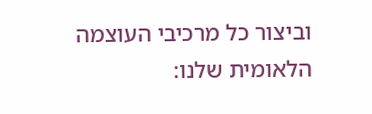וביצור כל מרכיבי העוצמה הלאומית שלנו: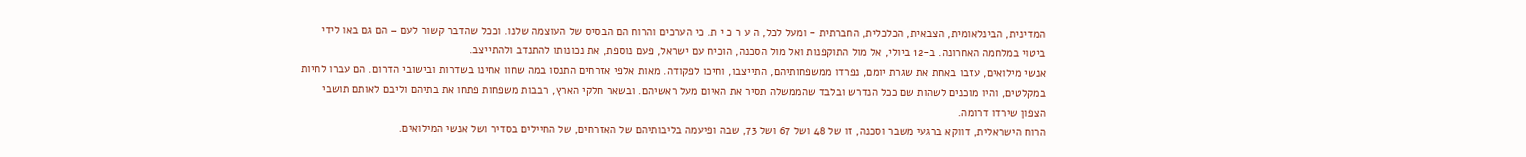המדינית, הבינלאומית, הצבאית, הכלכלית, החברתית - ומעל לכל, ה ע ר כ י ת. כי הערכים והרוח הם הבסיס של העוצמה שלנו. וככל שהדבר קשור לעם – הם גם באו לידי ביטוי במלחמה האחרונה. ב-12 ביולי, אל מול התוקפנות ואל מול הסכנה, הוכיח עם ישראל, פעם נוספת, את נכונותו להתנדב ולהתייצב.
אנשי מילואים, עזבו באחת את שגרת יומם, נפרדו ממשפחותיהם, התייצבו, וחיכו לפקודה. מאות אלפי אזרחים התנסו במה שחוו אחינו בשדרות ובישובי הדרום. הם עברו לחיות במקלטים, והיו מוכנים לשהות שם ככל הנדרש ובלבד שהממשלה תסיר את האיום מעל ראשיהם. ובשאר חלקי הארץ, רבבות משפחות פתחו את בתיהם וליבם לאותם תושבי הצפון שירדו דרומה.
הרוח הישראלית, דווקא ברגעי משבר וסכנה, זו של 48 ושל 67 ושל 73, שבה ופיעמה בליבותיהם של האזרחים, של החיילים בסדיר ושל אנשי המילואים.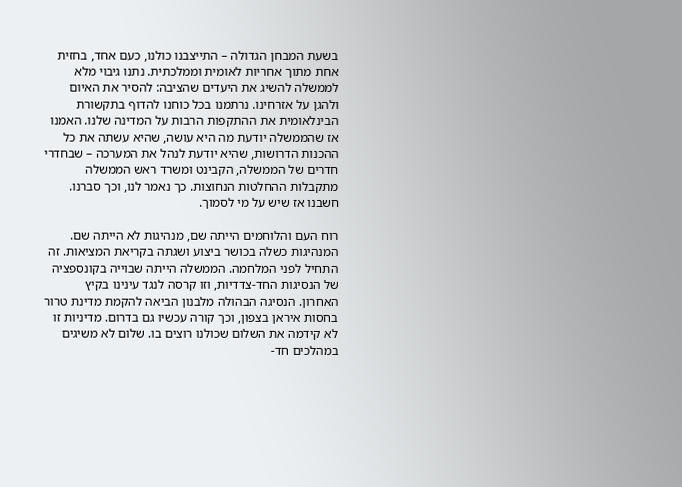בשעת המבחן הגדולה – התייצבנו כולנו, כעם אחד, בחזית אחת מתוך אחריות לאומית וממלכתית. נתנו גיבוי מלא לממשלה להשיג את היעדים שהציבה: להסיר את האיום ולהגן על אזרחינו. נרתמנו בכל כוחנו להדוף בתקשורת הבינלאומית את ההתקפות הרבות על המדינה שלנו. האמנו אז שהממשלה יודעת מה היא עושה, שהיא עשתה את כל ההכנות הדרושות, שהיא יודעת לנהל את המערכה – שבחדרי חדרים של הממשלה, הקבינט ומשרד ראש הממשלה מתקבלות ההחלטות הנחוצות. כך נאמר לנו, וכך סברנו. חשבנו אז שיש על מי לסמוך.

רוח העם והלוחמים הייתה שם, מנהיגות לא הייתה שם. המנהיגות כשלה בכושר ביצוע ושגתה בקריאת המציאות. זה התחיל לפני המלחמה. הממשלה הייתה שבוייה בקונספציה של הנסיגות החד-צדדיות, וזו קרסה לנגד עינינו בקיץ האחרון. הנסיגה הבהולה מלבנון הביאה להקמת מדינת טרור בחסות איראן בצפון, וכך קורה עכשיו גם בדרום. מדיניות זו לא קידמה את השלום שכולנו רוצים בו. שלום לא משיגים במהלכים חד-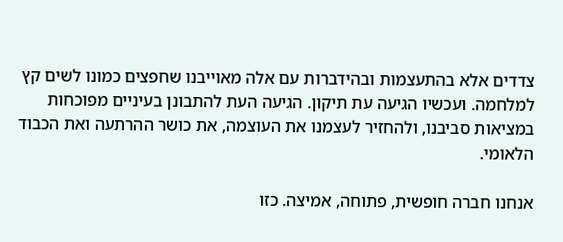צדדים אלא בהתעצמות ובהידברות עם אלה מאוייבנו שחפצים כמונו לשים קץ למלחמה. ועכשיו הגיעה עת תיקון. הגיעה העת להתבונן בעיניים מפוכחות במציאות סביבנו, ולהחזיר לעצמנו את העוצמה, את כושר ההרתעה ואת הכבוד הלאומי.

אנחנו חברה חופשית, פתוחה, אמיצה. כזו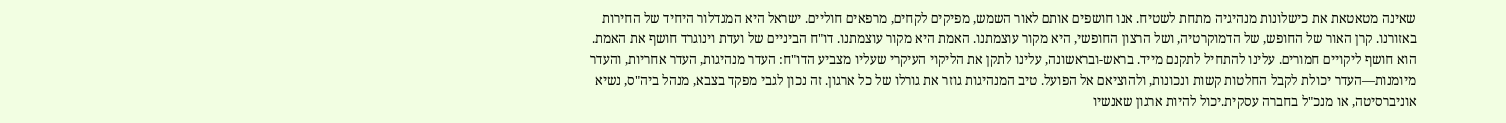שאינה מטאטאת את כישלונות מנהיגיה מתחת לשטיח. אנו חושפים אותם לאור השמש, מפיקים לקחים, מרפאים חוליים. ישראל היא המגדלור היחיד של החירות באזורנו. קרן האור של החופש, של הדמוקרטיה, ושל הרצון החופשי, היא מקור עוצמתנו. האמת היא מקור עוצמתנו. דו"ח הביניים של ועדת וינוגרד חושף את האמת. הוא חושף ליקויים חמורים. עלינו להתחיל לתקנם מייד. בראש-ובראשונה, עלינו לתקן את הליקוי העיקרי שעליו מצביע הדו"ח: העדר מנהיגות, העדר אחריות, והעדר מיומנות—העדר יכולת לקבל החלטות קשות ונכונות, ולהוציאם אל הפועל. טיב המנהיגות גוזר את גורלו של כל ארגון. זה נכון לגבי מפקד בצבא, מנהל ביה"ס, נשיא אוניברסיטה, או מנכ"ל בחברה עסקית.יכול להיות ארגון שאנשיו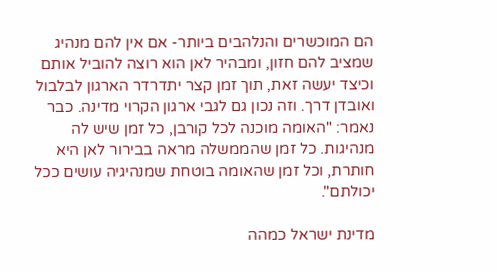הם המוכשרים והנלהבים ביותר- אם אין להם מנהיג שמציב להם חזון, ומבהיר לאן הוא רוצה להוביל אותם וכיצד יעשה זאת, תוך זמן קצר יתדרדר הארגון לבלבול ואובדן דרך. וזה נכון גם לגבי ארגון הקרוי מדינה. כבר נאמר: "האומה מוכנה לכל קורבן, כל זמן שיש לה מנהיגות. כל זמן שהממשלה מראה בבירור לאן היא חותרת, וכל זמן שהאומה בוטחת שמנהיגיה עושים ככל יכולתם".

מדינת ישראל כמהה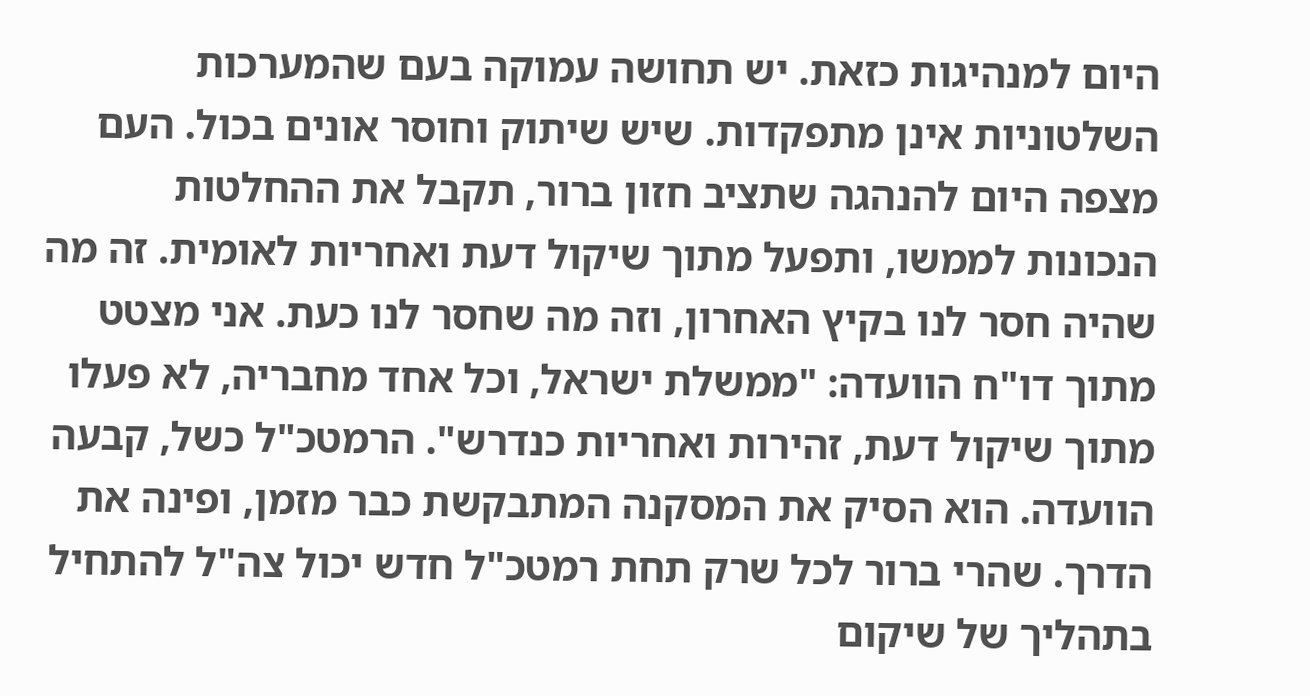היום למנהיגות כזאת. יש תחושה עמוקה בעם שהמערכות השלטוניות אינן מתפקדות. שיש שיתוק וחוסר אונים בכול. העם מצפה היום להנהגה שתציב חזון ברור, תקבל את ההחלטות הנכונות לממשו, ותפעל מתוך שיקול דעת ואחריות לאומית. זה מה שהיה חסר לנו בקיץ האחרון, וזה מה שחסר לנו כעת. אני מצטט מתוך דו"ח הוועדה: "ממשלת ישראל, וכל אחד מחבריה, לא פעלו מתוך שיקול דעת, זהירות ואחריות כנדרש". הרמטכ"ל כשל, קבעה הוועדה. הוא הסיק את המסקנה המתבקשת כבר מזמן, ופינה את הדרך. שהרי ברור לכל שרק תחת רמטכ"ל חדש יכול צה"ל להתחיל בתהליך של שיקום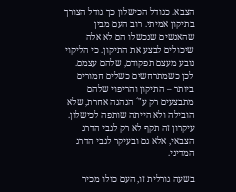הצבא. כגודל הכישלון כך גודל הצורך בתיקון אמיתי. רוב העם מבין שהאנשים שנכשלו הם לא אלה שיכולים לבצע את התיקון. כי הליקוי נובע מעצם תפקודם, שלהם עצמם. לכן כשמתרחשים כשלים חמורים ביותר – התיקון והריפוי שלהם מתבצעים רק ע"´ הנהגה אחרת, שלא הובילה ולא הייתה שותפה לכישלון. עיקרון זה תקף לא רק לגבי הדרג הצבאי, אלא גם ובעיקר לגבי הדרג המדיני.

בשעה גורלית זו, העם כולו מכיר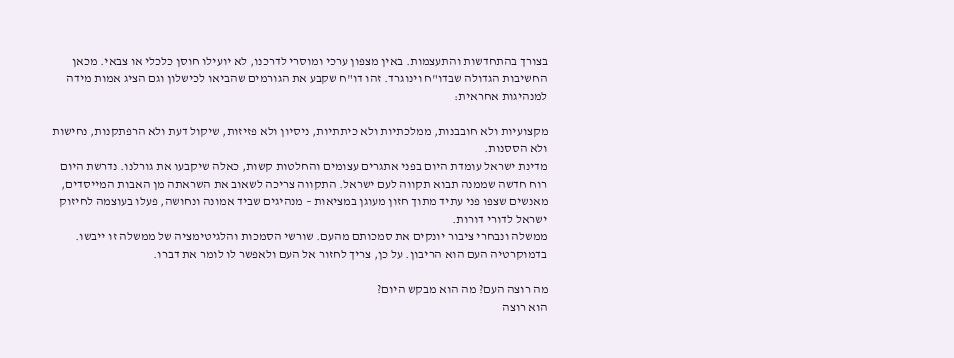בצורך בהתחדשות והתעצמות. באין מצפון ערכי ומוסרי לדרכנו, לא יועילו חוסן כלכלי או צבאי. מכאן החשיבות הגדולה שבדו"ח וינוגרד. זהו דו"ח שקבע את הגורמים שהביאו לכישלון וגם הציג אמות מידה למנהיגות אחראית:

מקצועיות ולא חובבנות, ממלכתיות ולא כיתתיות, ניסיון ולא פזיזות, שיקול דעת ולא הרפתקנות, נחישות ולא הססנות.
מדינת ישראל עומדת היום בפני אתגרים עצומים והחלטות קשות, כאלה שיקבעו את גורלנו. נדרשת היום רוח חדשה שממנה תבוא תקווה לעם ישראל. התקווה צריכה לשאוב את השראתה מן האבות המייסדים, מאנשים שצפו פני עתיד מתוך חזון מעוגן במציאות – מנהיגים שביד אמונה ונחושה, פעלו בעוצמה לחיזוק ישראל לדורי דורות.
ממשלה ונבחרי ציבור יונקים את סמכותם מהעם. שורשי הסמכות והלגיטימציה של ממשלה זו ייבשו. בדמוקרטיה העם הוא הריבון. על כן, צריך לחזור אל העם ולאפשר לו לומר את דברו.

מה רוצה העם? מה הוא מבקש היום?
הוא רוצה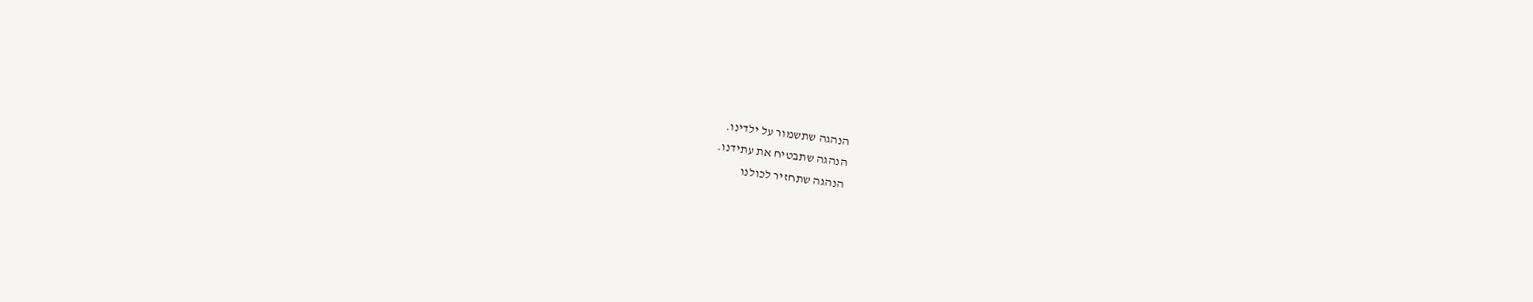הנהגה שתשמור על ילדינו.
הנהגה שתבטיח את עתידנו.
הנהגה שתחזיר לכולנו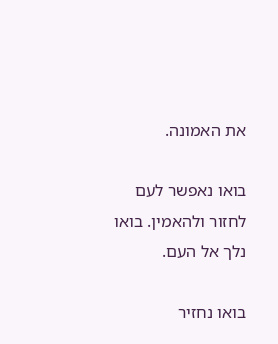את האמונה.

בואו נאפשר לעם לחזור ולהאמין. בואו נלך אל העם.

בואו נחזיר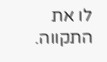לו את התקווה.